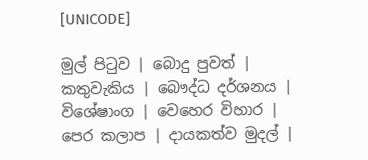[UNICODE]

මුල් පිටුව | බොදු පුවත් | කතුවැකිය | බෞද්ධ දර්ශනය | විශේෂාංග | වෙහෙර විහාර | පෙර කලාප | දායකත්ව මුදල් |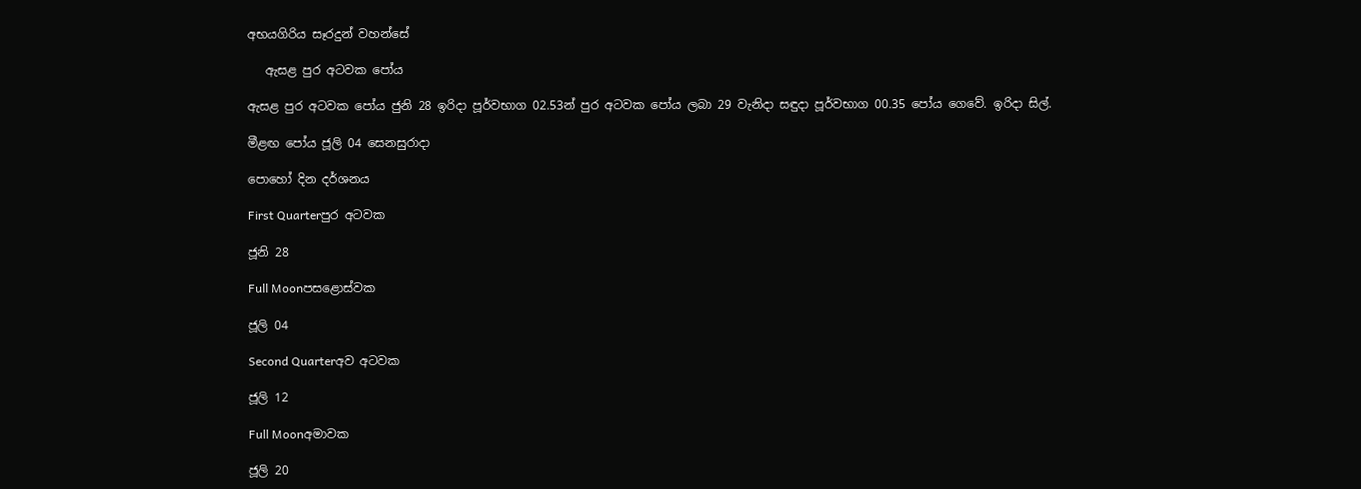අභයගිරිය සෑරදුන් වහන්සේ

   ඇසළ පුර අටවක පෝය

ඇසළ පුර අටවක පෝය ජුනි 28 ඉරිදා පූර්වභාග 02.53න් පුර අටවක පෝය ලබා 29 වැනිදා සඳුදා පූර්වභාග 00.35 පෝය ගෙවේ. ඉරිදා සිල්.

මීළඟ පෝය ජූලි 04 සෙනසුරාදා

පොහෝ දින දර්ශනය

First Quarterපුර අටවක

ජූනි 28

Full Moonපසළොස්වක

ජූලි 04

Second Quarterඅව අටවක

ජූලි 12

Full Moonඅමාවක

ජූලි 20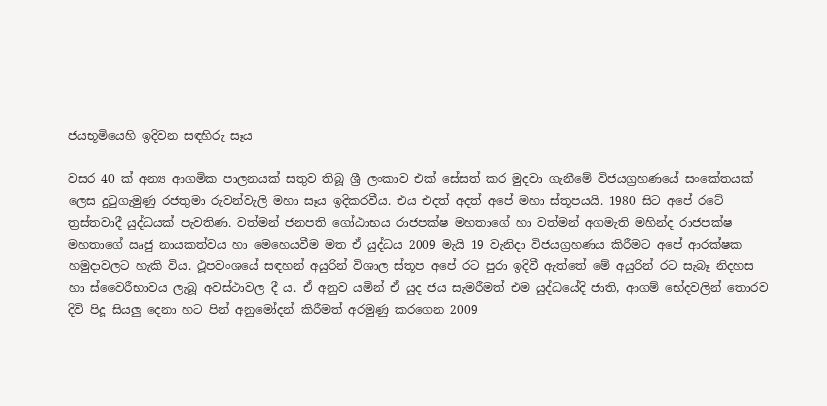ජයභූමියෙහි ඉදිවන සඳහිරු සෑය

වසර 40 ක් අන්‍ය ආගමික පාලනයක් සතුව තිබූ ශ්‍රී ලංකාව එක් සේසත් කර මුදවා ගැනීමේ විජයග්‍රහණයේ සංකේතයක් ලෙස දුටුගැමුණු රජතුමා රුවන්වැලි මහා සෑය ඉදිකරවීය. එය එදත් අදත් අපේ මහා ස්තූපයයි. 1980 සිට අපේ රටේ ත්‍රස්තවාදී යුද්ධයක් පැවතිණ. වත්මන් ජනපති ගෝඨාභය රාජපක්ෂ මහතාගේ හා වත්මන් අගමැති මහින්ද රාජපක්ෂ මහතාගේ ඍජු නායකත්වය හා මෙහෙයවීම මත ඒ යුද්ධය 2009 මැයි 19 වැනිදා විජයග්‍රහණය කිරීමට අපේ ආරක්ෂක හමුදාවලට හැකි විය. ථූපවංශයේ සඳහන් අයුරින් විශාල ස්තූප අපේ රට පු‍රා ඉදිවී ඇත්තේ මේ අයුරින් රට සැබෑ නිදහස හා ස්වෛරීභාවය ලැබූ අවස්ථාවල දී ය. ඒ අනුව යමින් ඒ යුද ජය සැමරීමත් එම යුද්ධයේදි ජාති, ආගම් භේදවලින් තොරව දිවි පිදූ සියලු‍ දෙනා හට පින් අනුමෝදන් කිරීමත් අරමුණු කරගෙන 2009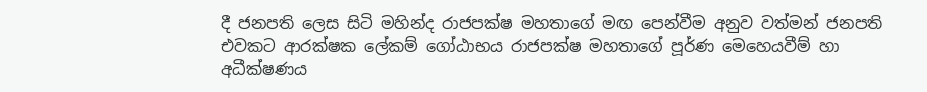දී ජනපති ලෙස සිටි මහින්ද රාජපක්ෂ මහතාගේ මඟ පෙන්වීම අනුව වත්මන් ජනපති එවකට ආරක්ෂක ලේකම් ගෝඨාභය රාජපක්ෂ මහතාගේ පූර්ණ මෙහෙයවීම් හා අධීක්ෂණය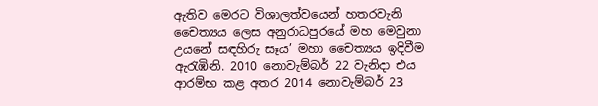ඇතිව මෙරට විශාලත්වයෙන් හතරවැනි චෛත්‍යය ලෙස අනුරාධපුරයේ මහ මෙවුනා උයනේ සඳහිරු සෑය’ මහා චෛත්‍යය ඉදිවීම ඇරැඹිනි. 2010 නොවැම්බර් 22 වැනිදා එය ආරම්භ කළ අතර 2014 නොවැම්බර් 23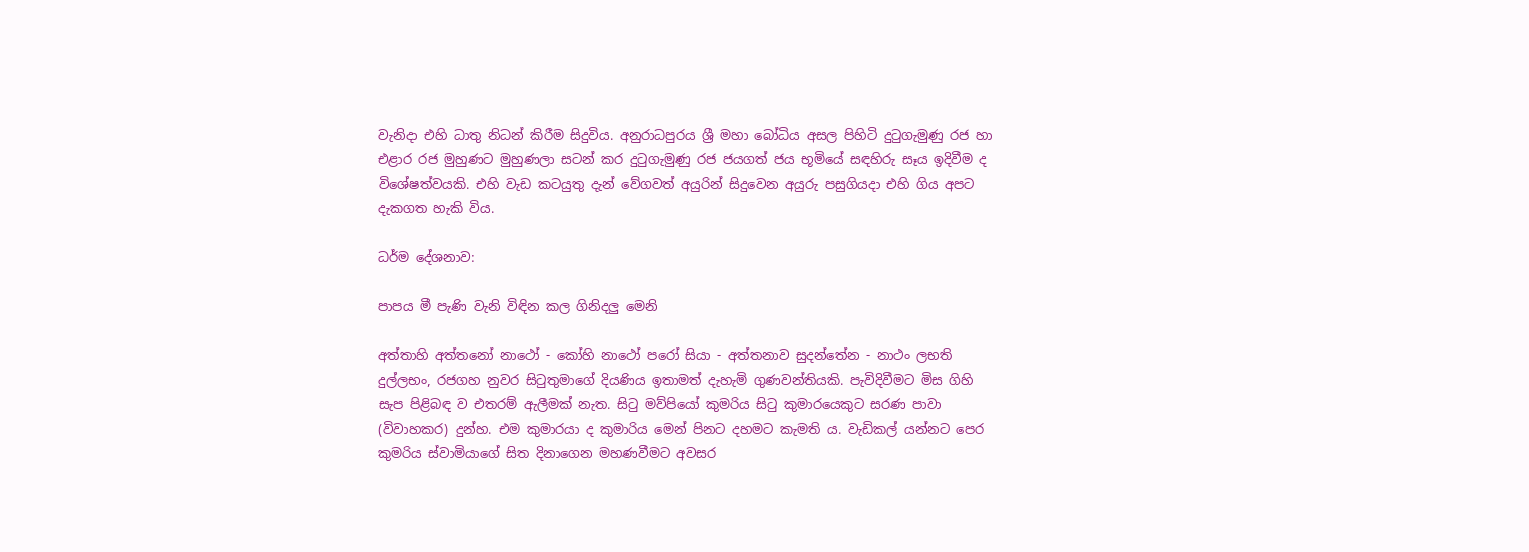වැනිදා එහි ධාතු නිධන් කිරීම සිදුවිය. අනුරාධපුරය ශ්‍රී මහා බෝධිය අසල පිහිටි දුටුගැමුණු රජ හා එළාර රජ මුහුණට මුහුණලා සටන් කර දුටුගැමුණු රජ ජයගත් ජය භූමියේ සඳහිරු සෑය ඉදිවීම ද විශේෂත්වයකි. එහි වැඩ කටයුතු දැන් වේගවත් අයුරින් සිදුවෙන අයුරු පසුගියදා එහි ගිය අපට දැකගත හැකි විය.

ධර්ම දේශනාව:

පාපය මී පැණි වැනි විඳින කල ගිනිදලු මෙනි

අත්තාහි අත්තනෝ නාථෝ - කෝහි නාථෝ පරෝ සියා - අත්තනාව සුදන්තේන - නාථං ලභති දුල්ලභං, රජගහ නුවර සිටුතුමාගේ දියණිය ඉතාමත් දැහැමි ගුණවන්තියකි. පැවිදිවීමට මිස ගිහි සැප පිළිබඳ ව එතරම් ඇලීමක් නැත. සිටු මව්පියෝ කුමරිය සිටු කුමාරයෙකුට සරණ පාවා (විවාහකර) දුන්හ. එම කුමාරයා ද කුමාරිය මෙන් පිනට දහමට කැමති ය. වැඩිකල් යන්නට පෙර කුමරිය ස්වාමියාගේ සිත දිනාගෙන මහණවීමට අවසර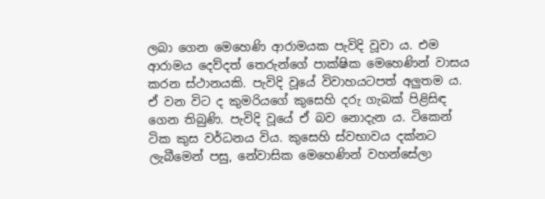ලබා ගෙන මෙහෙණි ආරාමයක පැවිදි වූවා ය. එම ආරාමය දෙව්දත් තෙරුන්ගේ පාක්ෂික මෙහෙණින් වාසය කරන ස්ථානයකි. පැවිදි වූයේ විවාහයටපත් අලුතම ය. ඒ වන විට ද කුමරියගේ කුසෙහි දරු ගැබක් පිළිසිඳ ගෙන තිබුණි. පැවිදි වූයේ ඒ බව නොදැන ය. ටිකෙන් ටික කුස වර්ධනය විය. කුසෙහි ස්වභාවය දක්නට ලැබීමෙන් පසු, නේවාසික මෙහෙණින් වහන්සේලා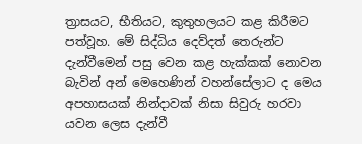ත්‍රාසයට, භීතියට, කුතුහලයට කළ කිරීමට පත්වූහ. මේ සිද්ධිය දෙව්දත් තෙරුන්ට දැන්වීමෙන් පසු වෙන කළ හැක්කක් නොවන බැවින් අන් මෙහෙණින් වහන්සේලාට ද මෙය අපහාසයක් නින්දාවක් නිසා සිවුරු හරවා යවන ලෙස දැන්වී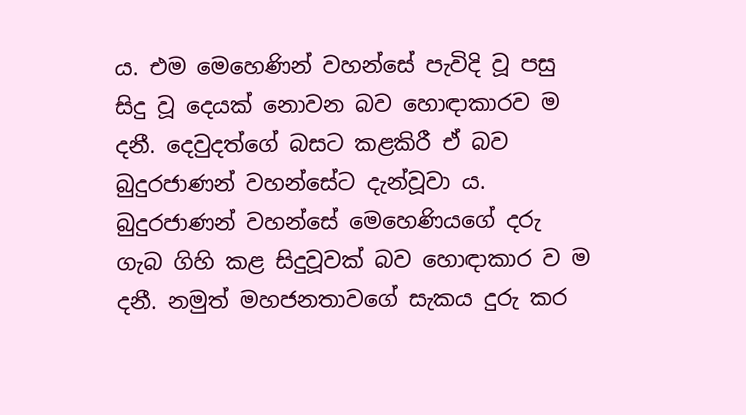ය. එම මෙහෙණින් වහන්සේ පැවිදි වූ පසු සිදු වූ දෙයක් නොවන බව හොඳාකාරව ම දනී. දෙවුදත්ගේ බසට කළකිරී ඒ බව බුදුරජාණන් වහන්සේට දැන්වූවා ය. බුදුරජාණන් වහන්සේ මෙහෙණියගේ දරු ගැබ ගිහි කළ සිදුවූවක් බව හොඳාකාර ව ම දනී. නමුත් මහජනතාවගේ සැකය දුරු කර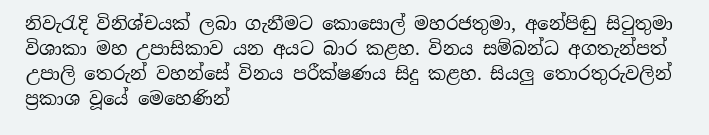නිවැරැදි විනිශ්චයක් ලබා ගැනීමට කොසොල් මහරජතුමා, අනේපිඬු සිටුතුමා විශාකා මහ උපාසිකාව යන අයට බාර කළහ. විනය සම්බන්ධ අගතැන්පත් උපාලි තෙරුන් වහන්සේ විනය පරීක්ෂණය සිදු කළහ. සියලු තොරතුරුවලින් ප්‍රකාශ වූයේ මෙහෙණින්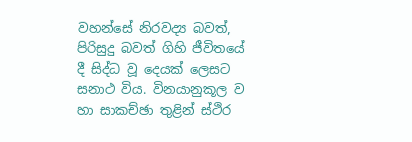වහන්සේ නිරවද්‍ය බවත්, පිරිසුදු බවත් ගිහි ජීවිතයේ දී සිද්ධ වූ දෙයක් ලෙසට සනාථ විය. විනයානුකූල ව හා සාකච්ඡා තුළින් ස්ථිර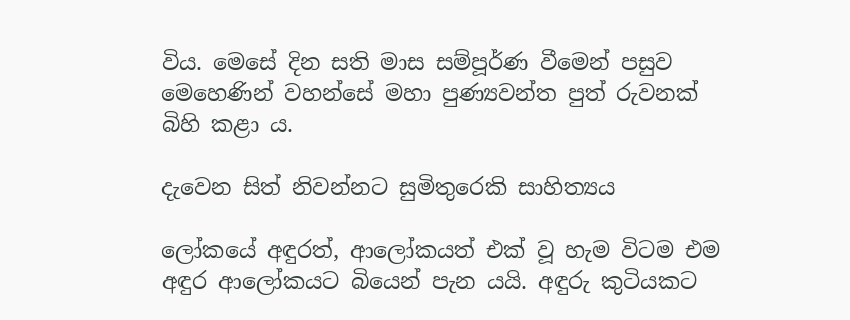විය. මෙසේ දින සති මාස සම්පූර්ණ වීමෙන් පසුව මෙහෙණින් වහන්සේ මහා පුණ්‍යවන්ත පුත් රුවනක් බිහි කළා ය.

දැවෙන සිත් නිවන්නට සුමිතුරෙකි සාහිත්‍යය

ලෝකයේ අඳුරත්, ආලෝකයත් එක් වූ හැම විටම එම අඳුර ආලෝකයට බියෙන් පැන යයි. අඳුරු කුටියකට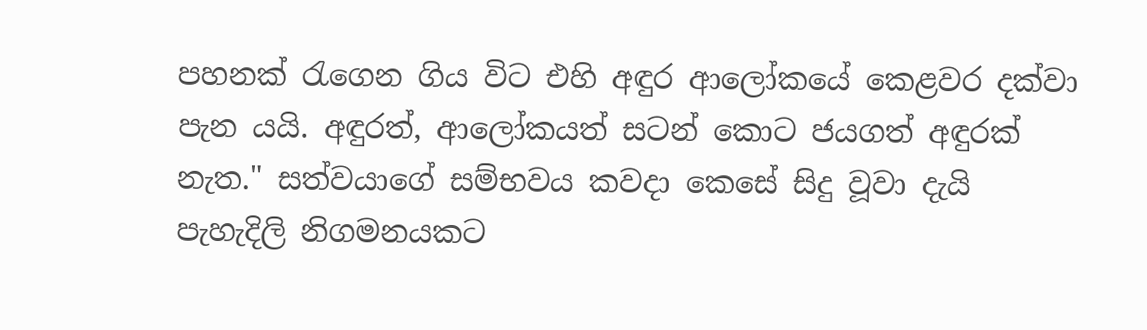පහනක් රැගෙන ගිය විට එහි අඳුර ආලෝකයේ කෙළවර දක්වා පැන යයි. අඳුරත්, ආලෝකයත් සටන් කොට ජයගත් අඳුරක් නැත." සත්වයාගේ සම්භවය කවදා කෙසේ සිදු වූවා දැයි පැහැදිලි නිගමනයකට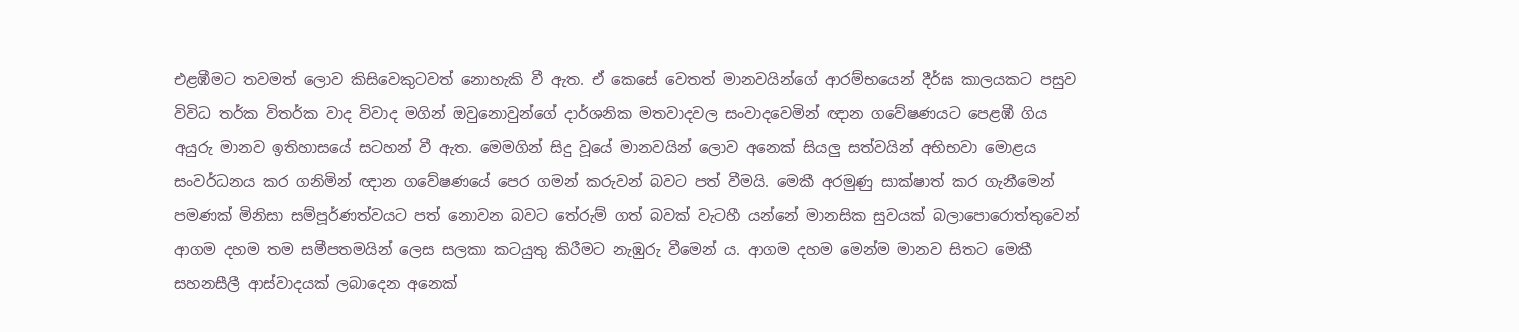එළඹීමට තවමත් ලොව කිසිවෙකුටවත් නොහැකි වී ඇත. ඒ කෙසේ වෙතත් මානවයින්ගේ ආරම්භයෙන් දීර්ඝ කාලයකට පසුව විවිධ තර්ක විතර්ක වාද විවාද මගින් ඔවුනොවුන්ගේ දාර්ශනික මතවාදවල සංවාදවෙමින් ඥාන ගවේෂණයට පෙළඹී ගිය අයුරු මානව ඉතිහාසයේ සටහන් වී ඇත. මෙමගින් සිදු වූයේ මානවයින් ලොව අනෙක් සියලු සත්වයින් අභිභවා මොළය සංවර්ධනය කර ගනිමින් ඥාන ගවේෂණයේ පෙර ගමන් කරුවන් බවට පත් වීමයි. මෙකී අරමුණු සාක්ෂාත් කර ගැනීමෙන් පමණක් මිනිසා සම්පූර්ණත්වයට පත් නොවන බවට තේරුම් ගත් බවක් වැටහී යන්නේ මානසික සුවයක් බලාපොරොත්තුවෙන් ආගම දහම තම සමීපතමයින් ලෙස සලකා කටයුතු කිරීමට නැඹුරු වීමෙන් ය. ආගම දහම මෙන්ම මානව සිතට මෙකී සහනසීලී ආස්වාදයක් ලබාදෙන අනෙක්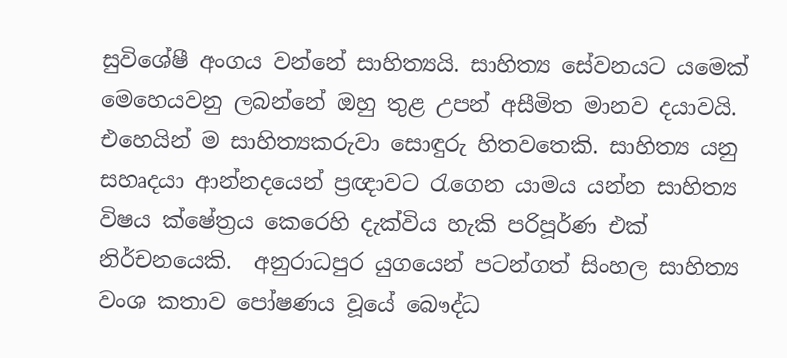සුවිශේෂී අංගය වන්නේ සාහිත්‍යයි. සාහිත්‍ය සේවනයට යමෙක් මෙහෙයවනු ලබන්නේ ඔහු තුළ උපන් අසීමිත මානව දයාවයි. එහෙයින් ම සාහිත්‍යකරුවා සොඳුරු හිතවතෙකි. සාහිත්‍ය යනු සහෘදයා ආන්නදයෙන් ප්‍රඥාවට රැගෙන යාමය යන්න සාහිත්‍ය විෂය ක්ෂේත්‍රය කෙරෙහි දැක්විය හැකි පරිපූර්ණ එක් නිර්චනයෙකි.  අනුරාධපුර යුගයෙන් පටන්ගත් සිංහල සාහිත්‍ය වංශ කතාව පෝෂණය වූයේ බෞද්ධ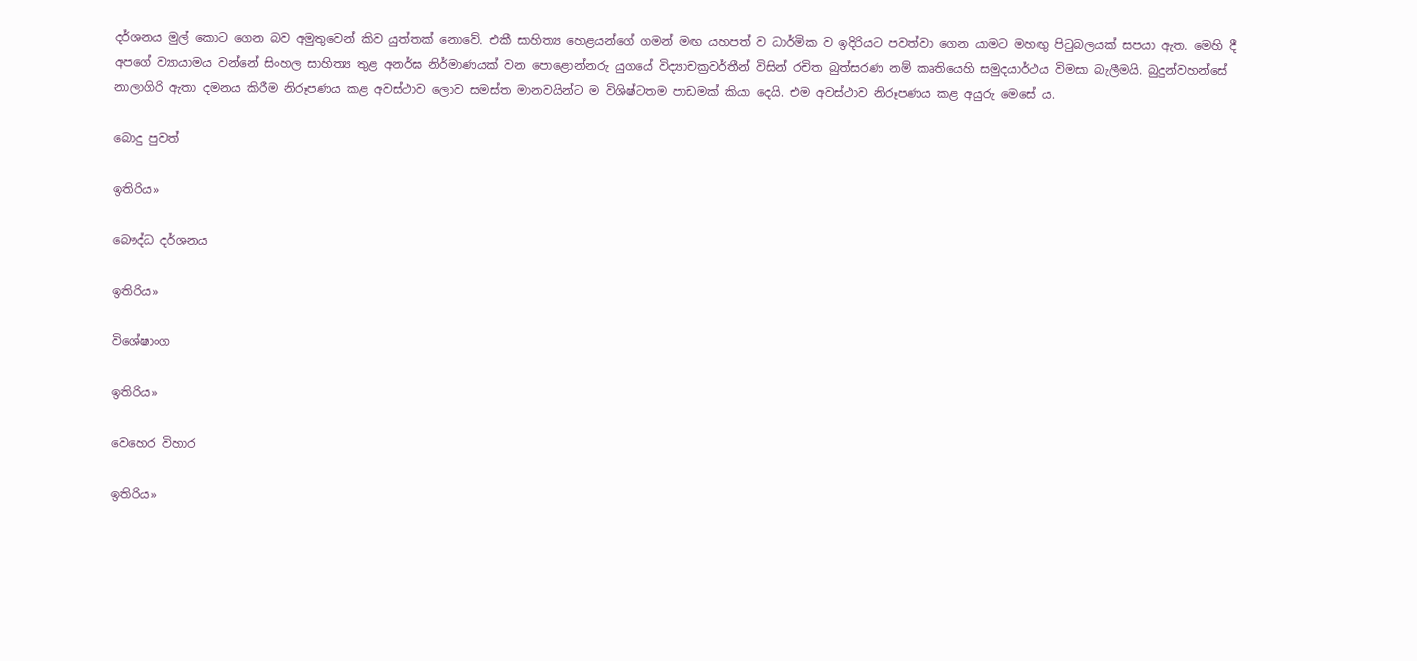දර්ශනය මුල් කොට ගෙන බව අමුතුවෙන් කිව යුත්තක් නොවේ. එකී සාහිත්‍ය හෙළයන්ගේ ගමන් මඟ යහපත් ව ධාර්මික ව ඉදිරියට පවත්වා ගෙන යාමට මහඟු පිටුබලයක් සපයා ඇත. මෙහි දී අපගේ ව්‍යායාමය වන්නේ සිංහල සාහිත්‍ය තුළ අනර්ඝ නිර්මාණයක් වන පොළොන්නරු යුගයේ විද්‍යාචක්‍රවර්තීන් විසින් රචිත බුත්සරණ නම් කෘතියෙහි සමුදයාර්ථය විමසා බැලීමයි. බුදුන්වහන්සේ නාලාගිරි ඇතා දමනය කිරීම නිරූපණය කළ අවස්ථාව ලොව සමස්ත මානවයින්ට ම විශිෂ්ටතම පාඩමක් කියා දෙයි. එම අවස්ථාව නිරූපණය කළ අයුරු මෙසේ ය.

බොදු පුවත්

ඉතිරිය»

බෞද්ධ දර්ශනය

ඉතිරිය»

විශේෂාංග

ඉතිරිය»

වෙහෙර විහාර

ඉතිරිය»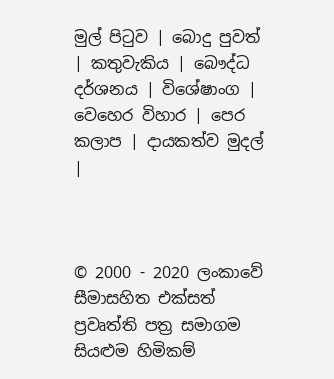මුල් පිටුව | බොදු පුවත් | කතුවැකිය | බෞද්ධ දර්ශනය | විශේෂාංග | වෙහෙර විහාර | පෙර කලාප | දායකත්ව මුදල් |



© 2000 - 2020 ලංකාවේ සීමාසහිත එක්සත් ප්‍රවෘත්ති පත්‍ර සමාගම
සියළුම හිමිකම්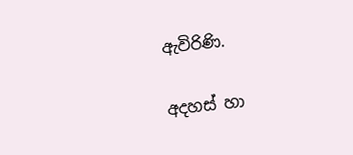ඇවිරිණි.

අදහස් හා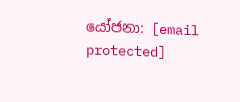යෝජනා: [email protected]